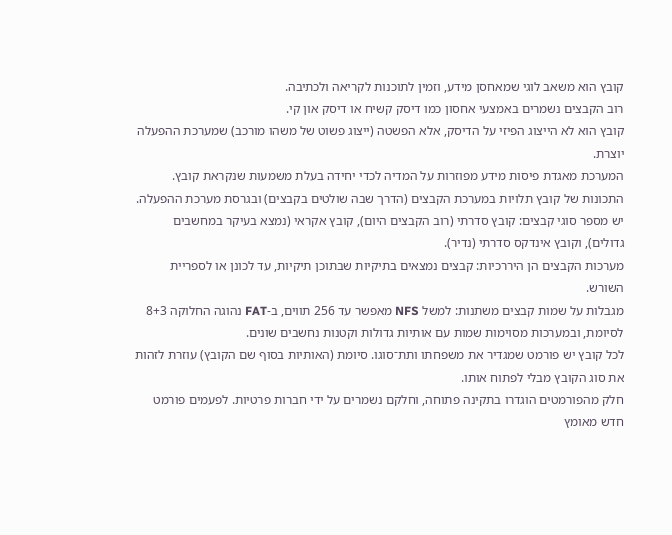קובץ הוא משאב לוגי שמאחסן מידע, וזמין לתוכנות לקריאה ולכתיבה.
רוב הקבצים נשמרים באמצעי אחסון כמו דיסק קשיח או דיסק און קי.
קובץ הוא לא הייצוג הפיזי על הדיסק, אלא הפשטה (ייצוג פשוט של משהו מורכב) שמערכת ההפעלה יוצרת.
המערכת מאגדת פיסות מידע מפוזרות על המדיה לכדי יחידה בעלת משמעות שנקראת קובץ.
התכונות של קובץ תלויות במערכת הקבצים (הדרך שבה שולטים בקבצים) ובגרסת מערכת ההפעלה.
יש מספר סוגי קבצים: קובץ סדרתי (רוב הקבצים היום), קובץ אקראי (נמצא בעיקר במחשבים גדולים), וקובץ אינדקס סדרתי (נדיר).
מערכות הקבצים הן היררכיות: קבצים נמצאים בתיקיות שבתוכן תיקיות, עד לכונן או לספריית השורש.
מגבלות על שמות קבצים משתנות: למשל NFS מאפשר עד 256 תווים, ב‑FAT נהוגה החלוקה 8+3 לסיומת, ובמערכות מסוימות שמות עם אותיות גדולות וקטנות נחשבים שונים.
לכל קובץ יש פורמט שמגדיר את משפחתו ותת־סוגו. סיומת (האותיות בסוף שם הקובץ) עוזרת לזהות את סוג הקובץ מבלי לפתוח אותו.
חלק מהפורמטים הוגדרו בתקינה פתוחה, וחלקם נשמרים על ידי חברות פרטיות. לפעמים פורמט חדש מאומץ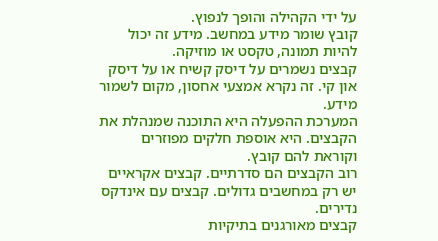על ידי הקהילה והופך לנפוץ.
קובץ שומר מידע במחשב. מידע זה יכול להיות תמונה, טקסט או מוזיקה.
קבצים נשמרים על דיסק קשיח או על דיסק און קי. זה נקרא אמצעי אחסון, מקום לשמור מידע.
המערכת ההפעלה היא התוכנה שמנהלת את הקבצים. היא אוספת חלקים מפוזרים וקוראת להם קובץ.
רוב הקבצים הם סדרתיים. קבצים אקראיים יש רק במחשבים גדולים. קבצים עם אינדקס נדירים.
קבצים מאורגנים בתיקיות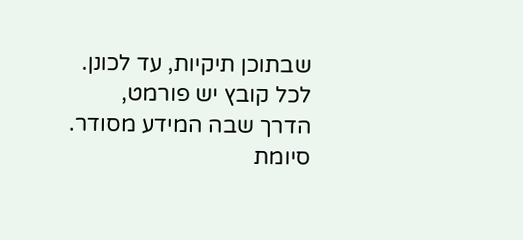שבתוכן תיקיות, עד לכונן.
לכל קובץ יש פורמט, הדרך שבה המידע מסודר. סיומת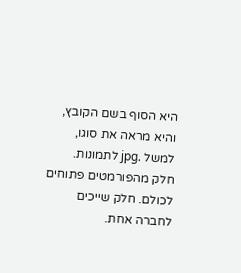היא הסוף בשם הקובץ, והיא מראה את סוגו, למשל .jpg לתמונות.
חלק מהפורמטים פתוחים לכולם. חלק שייכים לחברה אחת.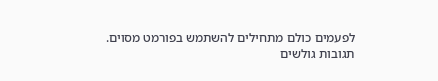לפעמים כולם מתחילים להשתמש בפורמט מסוים.
תגובות גולשים